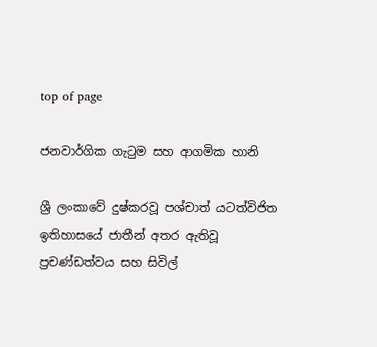top of page

ජනවාර්ගික ගැටුම සහ ආගමික හානි

ශ්‍රී ලංකාවේ දුෂ්කරවූ පශ්චාත් යටත්විජිත ඉතිහාසයේ ජාතීන් අතර ඇතිවූ ප්‍රචණ්ඩත්වය සහ සිවිල්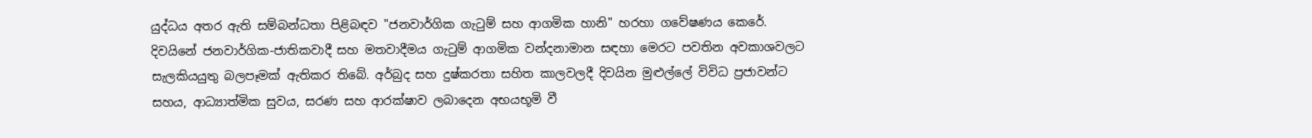යුද්ධය අතර ඇති සම්බන්ධතා පිළිබඳව "ජනවාර්ගික ගැටුම් සහ ආගමික හානි" හරහා ගවේෂණය කෙරේ. දිවයිනේ ජනවාර්ගික-ජාතිකවාදී සහ මතවාදීමය ගැටුම් ආගමික වන්දනාමාන සඳහා මෙරට පවතින අවකාශවලට සැලකියයුතු බලපෑමක් ඇතිකර තිබේ. අර්බුද සහ දුෂ්කරතා සහිත කාලවලදී දිවයින මුළුල්ලේ විවිධ ප්‍රජාවන්ට සහය, ආධ්‍යාත්මික සුවය, සරණ සහ ආරක්ෂාව ලබාදෙන අභයභූමි වී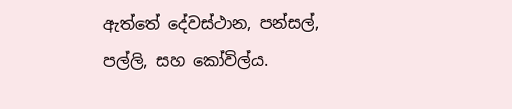ඇත්තේ දේවස්ථාන, පන්සල්, පල්ලි, සහ කෝවිල්ය.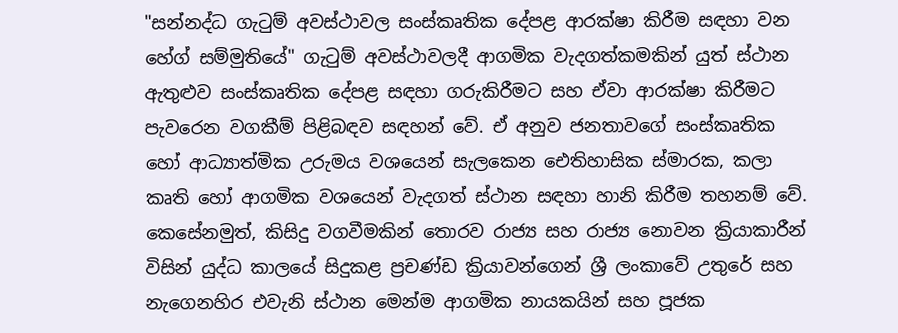"සන්නද්ධ ගැටුම් අවස්ථාවල සංස්කෘතික දේපළ ආරක්ෂා කිරීම සඳහා වන හේග් සම්මුතියේ" ගැටුම් අවස්ථාවලදී ආගමික වැදගත්කමකින් යුත් ස්ථාන ඇතුළුව සංස්කෘතික දේපළ සඳහා ගරුකිරීමට සහ ඒවා ආරක්ෂා කිරීමට පැවරෙන වගකීම් පිළිබඳව සඳහන් වේ. ඒ අනුව ජනතාවගේ සංස්කෘතික හෝ ආධ්‍යාත්මික උරුමය වශයෙන් සැලකෙන ඓතිහාසික ස්මාරක, කලා කෘති හෝ ආගමික වශයෙන් වැදගත් ස්ථාන සඳහා හානි කිරීම තහනම් වේ. කෙසේනමුත්, කිසිදු වගවීමකින් තොරව රාජ්‍ය සහ රාජ්‍ය නොවන ක්‍රියාකාරීන් විසින් යුද්ධ කාලයේ සිදුකළ ප්‍රචණ්ඩ ක්‍රියාවන්ගෙන් ශ්‍රී ලංකාවේ උතුරේ සහ නැගෙනහිර එවැනි ස්ථාන මෙන්ම ආගමික නායකයින් සහ පූජක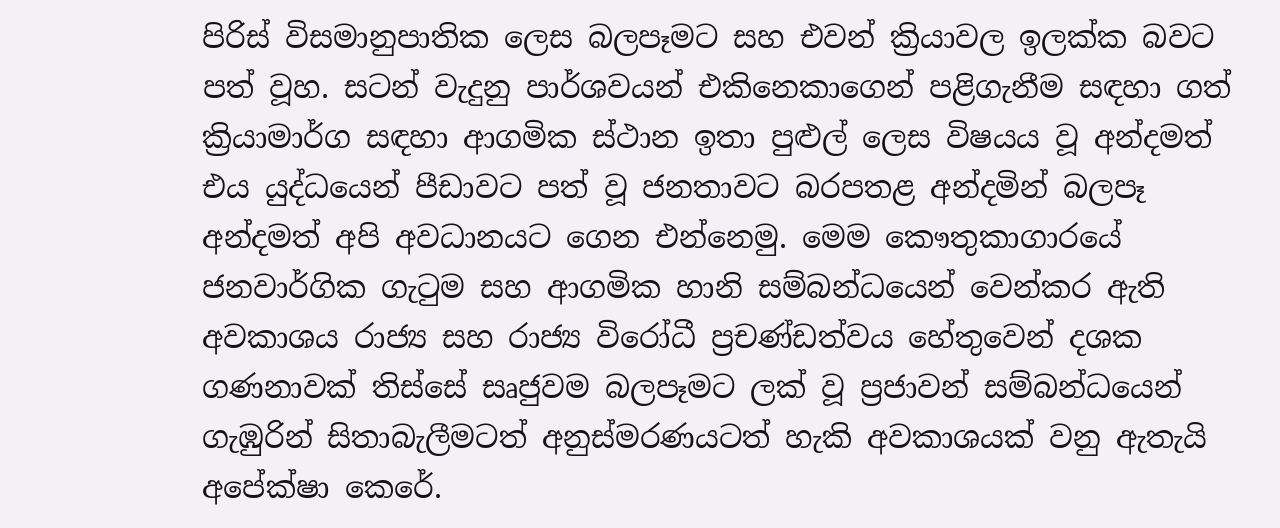පිරිස් විසමානුපාතික ලෙස බලපෑමට සහ එවන් ක්‍රියාවල ඉලක්ක බවට පත් වූහ. සටන් වැදුනු පාර්ශවයන් එකිනෙකාගෙන් පළිගැනීම සඳහා ගත් ක්‍රියාමාර්ග සඳහා ආගමික ස්ථාන ඉතා පුළුල් ලෙස විෂයය වූ අන්දමත් එය යුද්ධයෙන් පීඩාවට පත් වූ ජනතාවට බරපතළ අන්දමින් බලපෑ අන්දමත් අපි අවධානයට ගෙන එන්නෙමු. මෙම කෞතුකාගාරයේ ජනවාර්ගික ගැටුම සහ ආගමික හානි සම්බන්ධයෙන් වෙන්කර ඇති අවකාශය රාජ්‍ය සහ රාජ්‍ය විරෝධී ප්‍රචණ්ඩත්වය හේතුවෙන් දශක ගණනාවක් තිස්සේ සෘජුවම බලපෑමට ලක් වූ ප්‍රජාවන් සම්බන්ධයෙන් ගැඹුරින් සිතාබැලීමටත් අනුස්මරණයටත් හැකි අවකාශයක් වනු ඇතැයි අපේක්ෂා කෙරේ.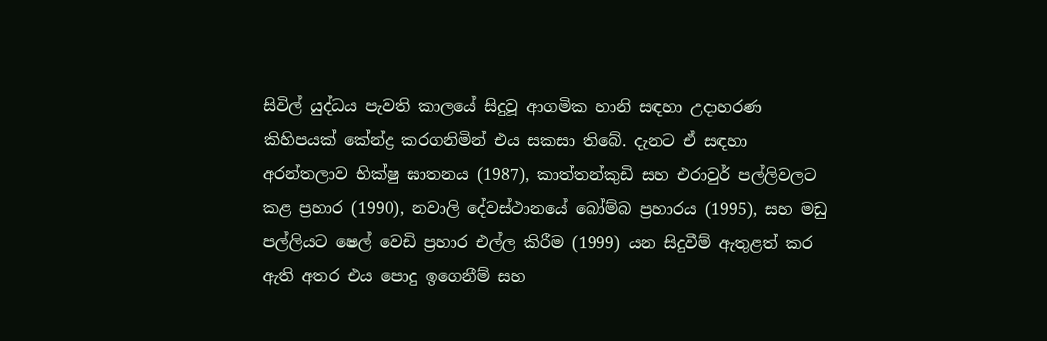සිවිල් යුද්ධය පැවති කාලයේ සිදුවූ ආගමික හානි සඳහා උදාහරණ කිහිපයක් කේන්ද්‍ර කරගනිමින් එය සකසා තිබේ. දැනට ඒ සඳහා අරන්තලාව භික්ෂු ඝාතනය (1987), කාත්තන්කුඩි සහ එරාවුර් පල්ලිවලට කළ ප්‍රහාර (1990), නවාලි දේවස්ථානයේ බෝම්බ ප්‍රහාරය (1995), සහ මඩු පල්ලියට ෂෙල් වෙඩි ප්‍රහාර එල්ල කිරීම (1999) යන සිදුවීම් ඇතුළත් කර ඇති අතර එය පොදු ඉගෙනීම් සහ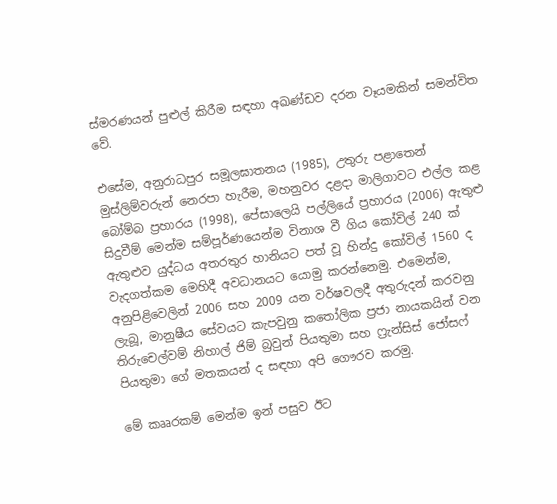ස්මරණයන් පුළුල් කිරීම සඳහා අඛණ්ඩව දරන වෑයමකින් සමන්විත වේ.

එසේම, අනුරාධපුර සමූලඝාතනය (1985), උතුරු පළාතෙන් මුස්ලිම්වරුන් නෙරපා හැරීම, මහනුවර දළදා මාලිගාවට එල්ල කළ බෝම්බ ප්‍රහාරය (1998), පේසාලෙයි පල්ලියේ ප්‍රහාරය (2006) ඇතුළු සිදුවීම් මෙන්ම සම්පූර්ණයෙන්ම විනාශ වී ගිය කෝවිල් 240 ක් ඇතුළුව යුද්ධය අතරතුර හානියට පත් වූ හින්දු කෝවිල් 1560 ද වැදගත්කම මෙහිදී අවධානයට යොමු කරන්නෙමු. එමෙන්ම, අනුපිළිවෙලින් 2006 සහ 2009 යන වර්ෂවලදී අතුරුදන් කරවනු ලැබූ, මානුෂීය සේවයට කැපවුනු කතෝලික ප්‍රජා නායකයින් වන තිරුචෙල්වම් නිහාල් ජිම් බ්‍රවුන් පියතුමා සහ ෆ්‍රැන්සිස් ජෝසෆ් පියතුමා ගේ මතකයන් ද සඳහා අපි ගෞරව කරමු.

මේ කෲරකම් මෙන්ම ඉන් පසුව ඊට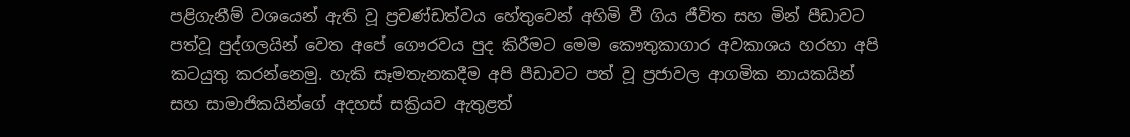පළිගැනීම් වශයෙන් ඇති වූ ප්‍රචණ්ඩත්වය හේතුවෙන් අහිමි වී ගිය ජීවිත සහ මින් පීඩාවට පත්වූ පුද්ගලයින් වෙත අපේ ගෞරවය පුද කිරීමට මෙම කෞතුකාගාර අවකාශය හරහා අපි කටයුතු කරන්නෙමු. හැකි සෑමතැනකදීම අපි පීඩාවට පත් වූ ප්‍රජාවල ආගමික නායකයින් සහ සාමාජිකයින්ගේ අදහස් සක්‍රියව ඇතුළත්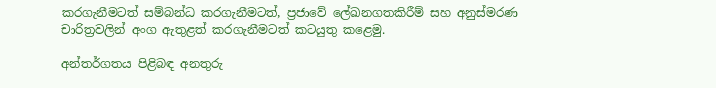කරගැනීමටත් සම්බන්ධ කරගැනීමටත්, ප්‍රජාවේ ලේඛනගතකිරීම් සහ අනුස්මරණ චාරිත්‍රවලින් අංග ඇතුළත් කරගැනීමටත් කටයුතු කළෙමු.

අන්තර්ගතය පිළිබඳ අනතුරු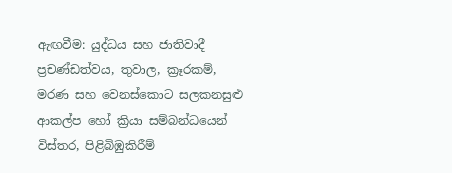ඇඟවීම: යුද්ධය සහ ජාතිවාදී ප්‍රචණ්ඩත්වය, තුවාල, ක්‍රෑරකම්, මරණ සහ වෙනස්කොට සලකනසුළු ආකල්ප හෝ ක්‍රියා සම්බන්ධයෙන් විස්තර, පිළිබිඹුකිරීම්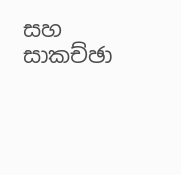සහ සාකච්ඡා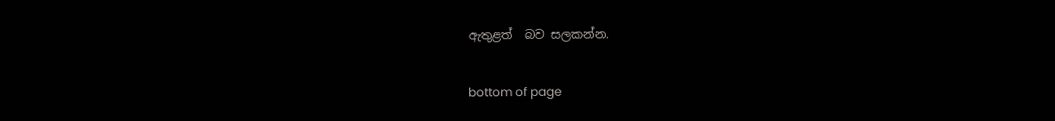ඇතුළත්  බව සලකන්න.

bottom of page